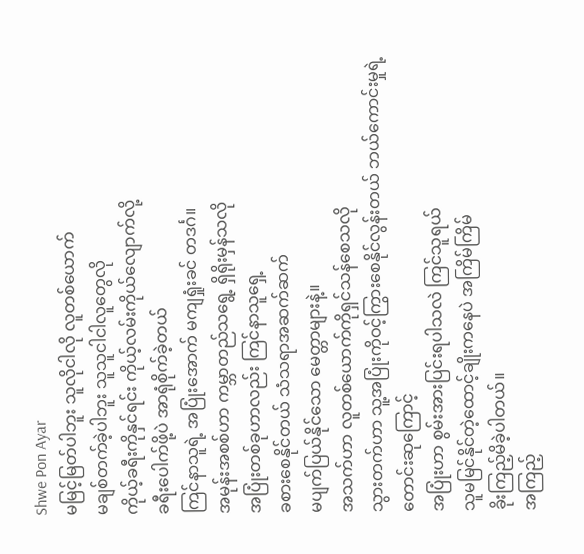Shwe Pon Ayar
မမြင့်မြတ်ပါဘူး သူလိုငါလို လူတစ်ယောက်
မချစ်တက်ခဲ့ပါဘူး သူသူငါငါလူတွေလို
ကိုယ့်ခရီးကိုနှင်ရင်း ကိုယ့်လမ်းကိုယ်လျောက်လို့
ခရီးပေါက်ဖို့ပဲ အာရုံစိုက်ခဲ့တယ်
ကြင်နာသူရဲ့ အပြုံးအောက် မကျရှုံးခင် တဒင်္ဂ။
အမုန်းအစစ်ဟာ ကမ္ဘာတည်သရွေ့ ရှိရိုးမှန်သလို
အပြုံးတစ်ခုဟာလည်း ကြင်နာသူရှေ့
ခစားစေနိုင်တယ် သံသရာအဆက်ဆက်
မပျက်ပြယ်နိုင်သော မေတ္တာများနဲ့။
အသက်ဟာ လူတစ်ယောက်ကိုရှင်သန်စေသလို
သွားတက်ဟာ သူ့အပြုံးကိုဝင့်ကြွားစေနိုင်လွန်းတယ် ဘယ်ကောင်းမှုရဲ့ တောင်းဆုကြောင့်
အပြုံးဟာ စွမ်းအားပြင်းရပါသလဲ ကြင်သူရယ်
သူမမြင်နိုင်တဲ့ထောင့်ချိုးကနေပဲ အကြိမ်ကြိမ်
ခိုးကြည့်မိခဲ့ပါတယ်။
အကြည့်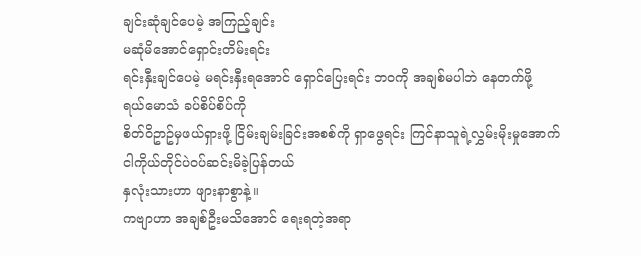ချင်းဆုံချင်ပေမဲ့ အကြည့်ချင်း
မဆုံမိအောင်ရှောင်းတိမ်းရင်း
ရင်းနှီးချင်ပေမဲ့ မရင်းနှီးရအောင် ရှောင်ပြေးရင်း ဘဝကို အချစ်မပါဘဲ နေတက်ဖို့
ရယ်မောသံ ခပ်စိပ်စိပ်ကို
စိတ်ဝိဥာဥ်မှဖယ်ရှားဖို့ ငြိမ်းချမ်းခြင်းအစစ်ကို ရှာဖွေရင်း ကြင်နာသူရဲ့လွှမ်းမိုးမှုအောက်
ငါကိုယ်တိုင်ပဲဝပ်ဆင်းမိခဲ့ပြန်တယ်
နှလုံးသားဟာ ဖျားနာစွာနဲ့။
ကဗျာဟာ အချစ်ဦးမသိအောင် ရေးရတဲ့အရာ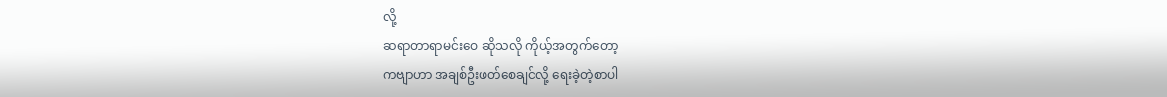လို့
ဆရာတာရာမင်းဝေ ဆိုသလို ကိုယ့်အတွက်တော့
ကဗျာဟာ အချစ်ဦးဖတ်စေချင်လို့ ရေးခဲ့တဲ့စာပါ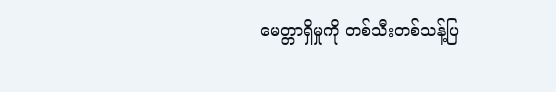မေတ္တာရှိမှုကို တစ်သီးတစ်သန့်ပြ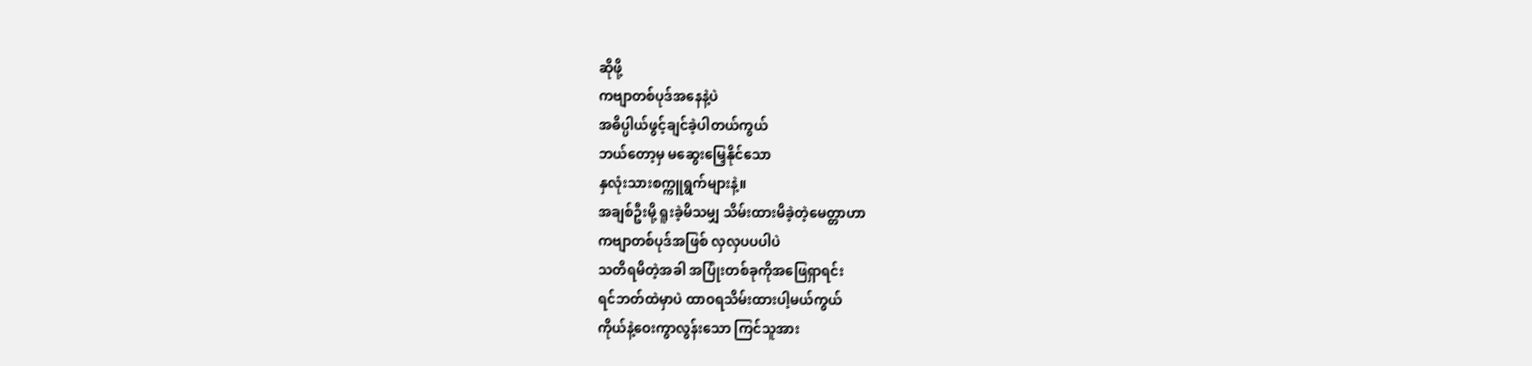ဆိုဖို့
ကဗျာတစ်ပုဒ်အနေနဲ့ပဲ
အဓိပ္ပါယ်ဖွင့်ချင်ခဲ့ပါတယ်ကွယ်
ဘယ်တော့မှ မဆွေးမြေ့နိုင်သော
နှလုံးသားစက္ကူရွက်များနဲ့။
အချစ်ဦးမို့ ရူးခဲ့မိသမျှ သိမ်းထားမိခဲ့တဲ့မေတ္တာဟာ
ကဗျာတစ်ပုဒ်အဖြစ် လှလှပပပါပဲ
သတိရမိတဲ့အခါ အပြုံးတစ်ခုကိုအဖြေရှာရင်း
ရင်ဘတ်ထဲမှာပဲ ထာဝရသိမ်းထားပါ့မယ်ကွယ်
ကိုယ်နဲ့ဝေးကွာလွန်းသော ကြင်သူအား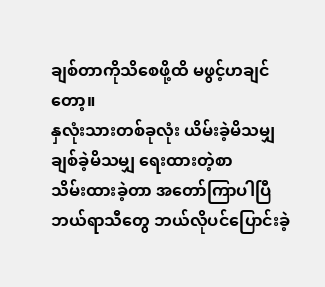ချစ်တာကိုသိစေဖို့ထိ မဖွင့်ဟချင်တော့။
နှလုံးသားတစ်ခုလုံး ယိမ်းခဲ့မိသမျှ
ချစ်ခဲ့မိသမျှ ရေးထားတဲ့စာ
သိမ်းထားခဲ့တာ အတော်ကြာပါပြီ
ဘယ်ရာသီတွေ ဘယ်လိုပင်ပြောင်းခဲ့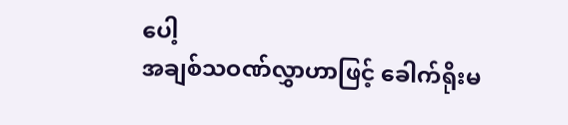ပေါ့
အချစ်သဝဏ်လွှာဟာဖြင့် ခေါက်ရိုးမ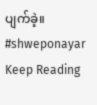ပျက်ခဲ့။
#shweponayar
Keep Reading